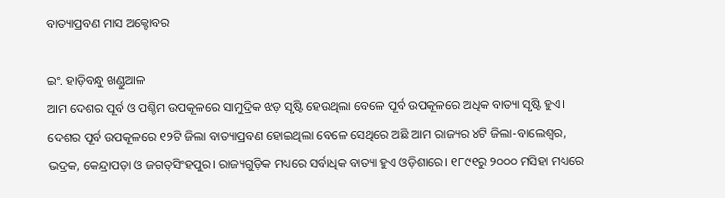ବାତ୍ୟାପ୍ରବଣ ମାସ ଅକ୍ଟୋବର

ଇଂ. ହାଡ଼ିବନ୍ଧୁ ଖଣ୍ଡୁଆଳ
ଆମ ଦେଶର ପୂର୍ବ ଓ ପଶ୍ଚିମ ଉପକୂଳରେ ସାମୁଦ୍ରିକ ଝଡ଼ ସୃଷ୍ଟି ହେଉଥିଲା ବେଳେ ପୂର୍ବ ଉପକୂଳରେ ଅଧିକ ବାତ୍ୟା ସୃଷ୍ଟି ହୁଏ। ଦେଶର ପୂର୍ବ ଉପକୂଳରେ ୧୨ଟି ଜିଲା ବାତ୍ୟାପ୍ରବଣ ହୋଇଥିଲା ବେଳେ ସେଥିରେ ଅଛି ଆମ ରାଜ୍ୟର ୪ଟି ଜିଲା-ବାଲେଶ୍ୱର, ଭଦ୍ରକ, କେନ୍ଦ୍ରାପଡ଼ା ଓ ଜଗତ୍‌ସିଂହପୁର। ରାଜ୍ୟଗୁଡ଼ିକ ମଧ୍ୟରେ ସର୍ବାଧିକ ବାତ୍ୟା ହୁଏ ଓଡ଼ିଶାରେ। ୧୮୯୧ରୁ ୨୦୦୦ ମସିହା ମଧ୍ୟରେ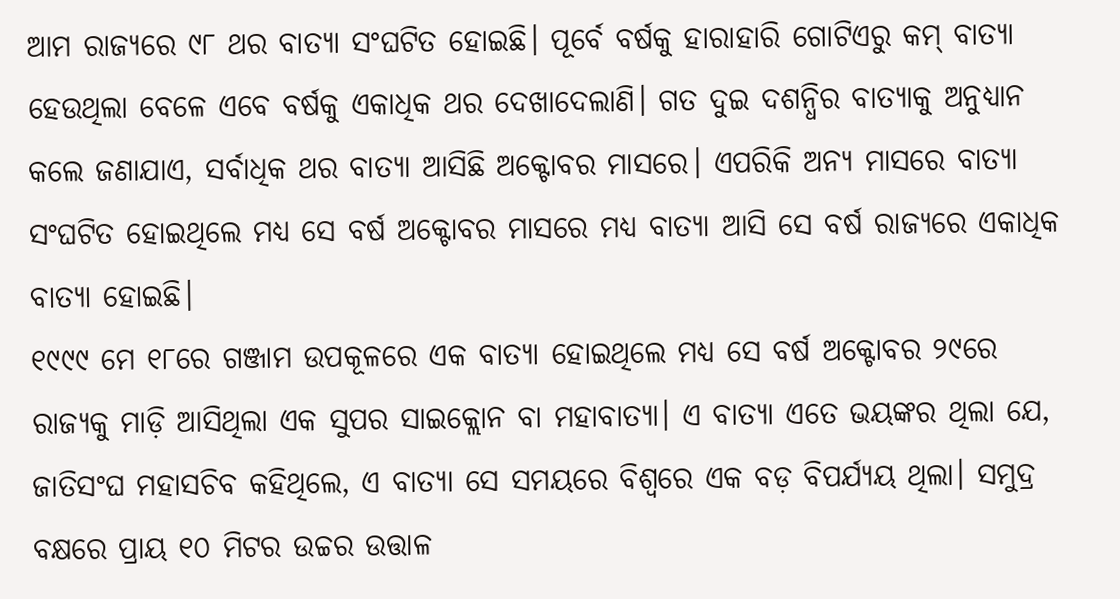ଆମ ରାଜ୍ୟରେ ୯୮ ଥର ବାତ୍ୟା ସଂଘଟିତ ହୋଇଛି। ପୂର୍ବେ ବର୍ଷକୁ ହାରାହାରି ଗୋଟିଏରୁ କମ୍‌ ବାତ୍ୟା ହେଉଥିଲା ବେଳେ ଏବେ ବର୍ଷକୁ ଏକାଧିକ ଥର ଦେଖାଦେଲାଣି। ଗତ ଦୁଇ ଦଶନ୍ଧିର ବାତ୍ୟାକୁ ଅନୁଧ୍ୟାନ କଲେ ଜଣାଯାଏ, ସର୍ବାଧିକ ଥର ବାତ୍ୟା ଆସିଛି ଅକ୍ଟୋବର ମାସରେ। ଏପରିକି ଅନ୍ୟ ମାସରେ ବାତ୍ୟା ସଂଘଟିତ ହୋଇଥିଲେ ମଧ୍ୟ ସେ ବର୍ଷ ଅକ୍ଟୋବର ମାସରେ ମଧ୍ୟ ବାତ୍ୟା ଆସି ସେ ବର୍ଷ ରାଜ୍ୟରେ ଏକାଧିକ ବାତ୍ୟା ହୋଇଛି।
୧୯୯୯ ମେ ୧୮ରେ ଗଞ୍ଜାମ ଉପକୂଳରେ ଏକ ବାତ୍ୟା ହୋଇଥିଲେ ମଧ୍ୟ ସେ ବର୍ଷ ଅକ୍ଟୋବର ୨୯ରେ ରାଜ୍ୟକୁ ମାଡ଼ି ଆସିଥିଲା ଏକ ସୁପର ସାଇକ୍ଲୋନ ବା ମହାବାତ୍ୟା। ଏ ବାତ୍ୟା ଏତେ ଭୟଙ୍କର ଥିଲା ଯେ, ଜାତିସଂଘ ମହାସଚିବ କହିଥିଲେ, ଏ ବାତ୍ୟା ସେ ସମୟରେ ବିଶ୍ୱରେ ଏକ ବଡ଼ ବିପର୍ଯ୍ୟୟ ଥିଲା। ସମୁଦ୍ର ବକ୍ଷରେ ପ୍ରାୟ ୧୦ ମିଟର ଉଚ୍ଚର ଉତ୍ତାଳ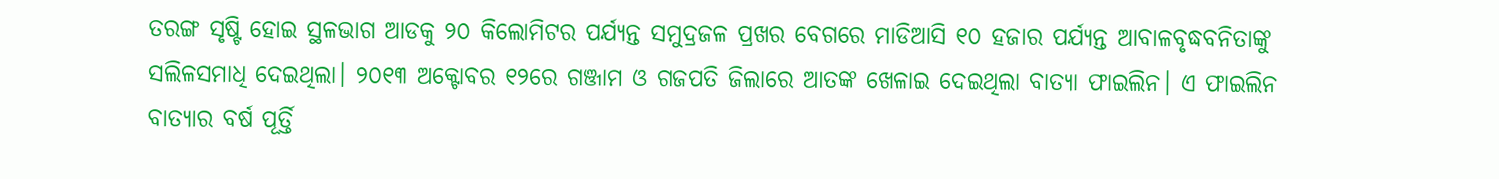ତରଙ୍ଗ ସୃଷ୍ଟି ହୋଇ ସ୍ଥଳଭାଗ ଆଡକୁ ୨୦ କିଲୋମିଟର ପର୍ଯ୍ୟନ୍ତ ସମୁଦ୍ରଜଳ ପ୍ରଖର ବେଗରେ ମାଡିଆସି ୧୦ ହଜାର ପର୍ଯ୍ୟନ୍ତ ଆବାଳବୃଦ୍ଧବନିତାଙ୍କୁ ସଲିଳସମାଧି ଦେଇଥିଲା। ୨୦୧୩ ଅକ୍ଟୋବର ୧୨ରେ ଗଞ୍ଜାମ ଓ ଗଜପତି ଜିଲାରେ ଆତଙ୍କ ଖେଳାଇ ଦେଇଥିଲା ବାତ୍ୟା ଫାଇଲିନ। ଏ ଫାଇଲିନ ବାତ୍ୟାର ବର୍ଷ ପୂର୍ତ୍ତି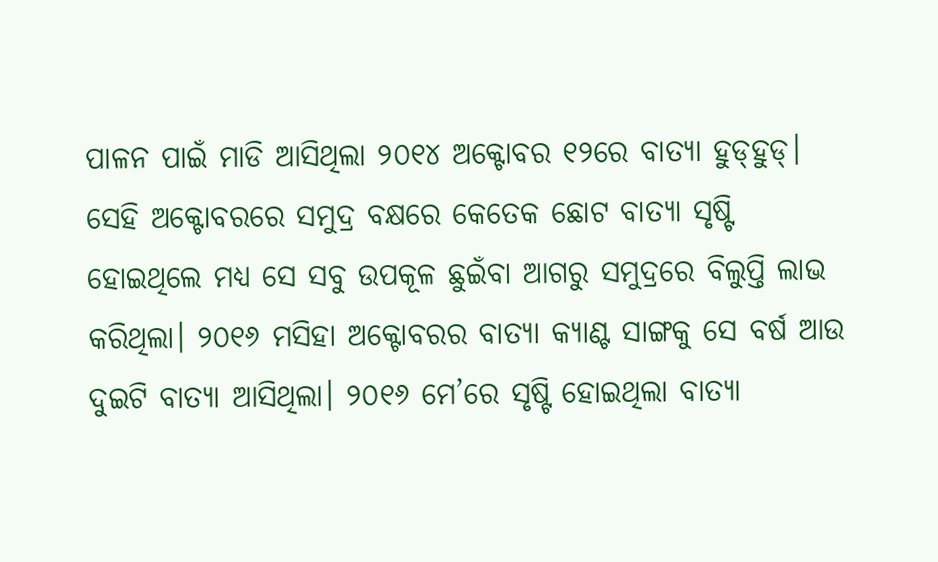ପାଳନ ପାଇଁ ମାଡି ଆସିଥିଲା ୨୦୧୪ ଅକ୍ଟୋବର ୧୨ରେ ବାତ୍ୟା ହୁଡ୍‌ହୁଡ୍‌। ସେହି ଅକ୍ଟୋବରରେ ସମୁଦ୍ର ବକ୍ଷରେ କେତେକ ଛୋଟ ବାତ୍ୟା ସୃଷ୍ଟି ହୋଇଥିଲେ ମଧ୍ୟ ସେ ସବୁ ଉପକୂଳ ଛୁଇଁବା ଆଗରୁ ସମୁଦ୍ରରେ ବିଲୁପ୍ତି ଲାଭ କରିଥିଲା। ୨୦୧୬ ମସିହା ଅକ୍ଟୋବରର ବାତ୍ୟା କ୍ୟାଣ୍ଟ ସାଙ୍ଗକୁ ସେ ବର୍ଷ ଆଉ ଦୁଇଟି ବାତ୍ୟା ଆସିଥିଲା। ୨୦୧୬ ମେ’ରେ ସୃଷ୍ଟି ହୋଇଥିଲା ବାତ୍ୟା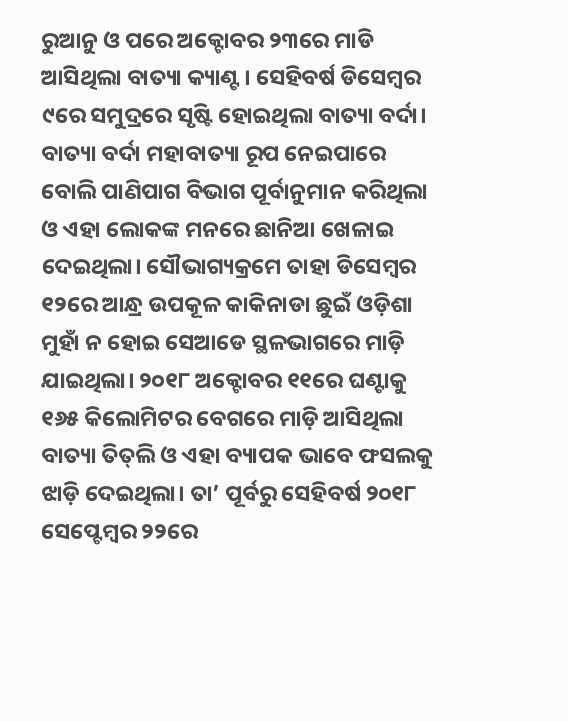ରୁଆନୁ ଓ ପରେ ଅକ୍ଟୋବର ୨୩ରେ ମାଡି ଆସିଥିଲା ବାତ୍ୟା କ୍ୟାଣ୍ଟ। ସେହିବର୍ଷ ଡିସେମ୍ବର ୯ରେ ସମୁଦ୍ରରେ ସୃଷ୍ଟି ହୋଇଥିଲା ବାତ୍ୟା ବର୍ଦା। ବାତ୍ୟା ବର୍ଦା ମହାବାତ୍ୟା ରୂପ ନେଇପାରେ ବୋଲି ପାଣିପାଗ ବିଭାଗ ପୂର୍ବାନୁମାନ କରିଥିଲା ଓ ଏହା ଲୋକଙ୍କ ମନରେ ଛାନିଆ ଖେଳାଇ ଦେଇଥିଲା। ସୌଭାଗ୍ୟକ୍ରମେ ତାହା ଡିସେମ୍ବର ୧୨ରେ ଆନ୍ଧ୍ର ଉପକୂଳ କାକିନାଡା ଛୁଇଁ ଓଡ଼ିଶା ମୁହାଁ ନ ହୋଇ ସେଆଡେ ସ୍ଥଳଭାଗରେ ମାଡ଼ି ଯାଇଥିଲା। ୨୦୧୮ ଅକ୍ଟୋବର ୧୧ରେ ଘଣ୍ଟାକୁ ୧୬୫ କିଲୋମିଟର ବେଗରେ ମାଡ଼ି ଆସିଥିଲା ବାତ୍ୟା ତିତ୍‌ଲି ଓ ଏହା ବ୍ୟାପକ ଭାବେ ଫସଲକୁ ଝାଡ଼ି ଦେଇଥିଲା। ତା’ ପୂର୍ବରୁ ସେହିବର୍ଷ ୨୦୧୮ ସେପ୍ଟେମ୍ବର ୨୨ରେ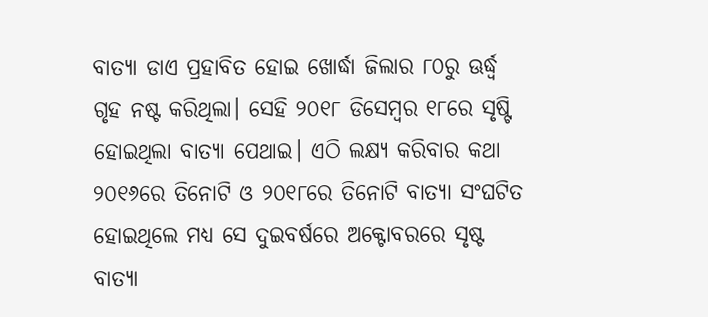ବାତ୍ୟା ଡାଏ ପ୍ରହାବିତ ହୋଇ ଖୋର୍ଦ୍ଧା ଜିଲାର ୮୦ରୁ ଊର୍ଦ୍ଧ୍ୱ ଗୃହ ନଷ୍ଟ କରିଥିଲା। ସେହି ୨୦୧୮ ଡିସେମ୍ବର ୧୮ରେ ସୃଷ୍ଟି ହୋଇଥିଲା ବାତ୍ୟା ପେଥାଇ। ଏଠି ଲକ୍ଷ୍ୟ କରିବାର କଥା ୨୦୧୬ରେ ତିନୋଟି ଓ ୨୦୧୮ରେ ତିନୋଟି ବାତ୍ୟା ସଂଘଟିତ ହୋଇଥିଲେ ମଧ୍ୟ ସେ ଦୁଇବର୍ଷରେ ଅକ୍ଟୋବରରେ ସୃଷ୍ଟ ବାତ୍ୟା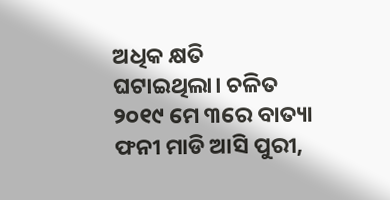ଅଧିକ କ୍ଷତି ଘଟାଇଥିଲା। ଚଳିତ ୨୦୧୯ ମେ ୩ରେ ବାତ୍ୟା ଫନୀ ମାଡି ଆସି ପୁରୀ,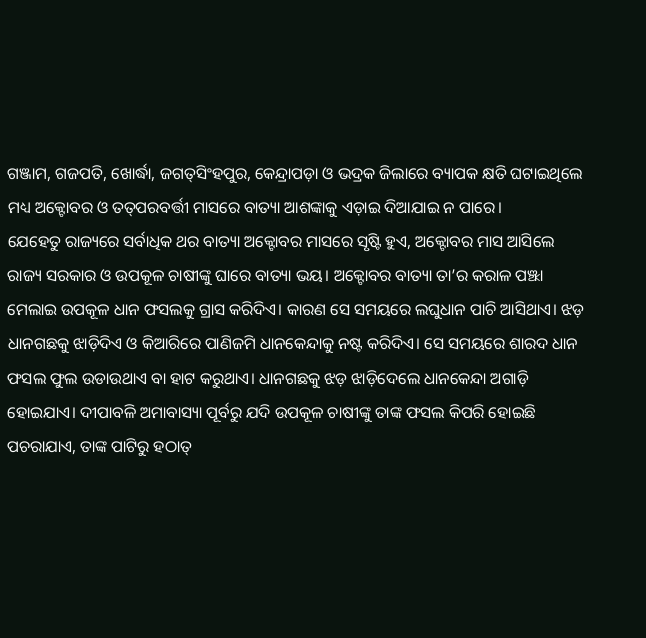ଗଞ୍ଜାମ, ଗଜପତି, ଖୋର୍ଦ୍ଧା, ଜଗତ୍‌ସିଂହପୁର, କେନ୍ଦ୍ରାପଡ଼ା ଓ ଭଦ୍ରକ ଜିଲାରେ ବ୍ୟାପକ କ୍ଷତି ଘଟାଇଥିଲେ ମଧ୍ୟ ଅକ୍ଟୋବର ଓ ତତ୍‌ପରବର୍ତ୍ତୀ ମାସରେ ବାତ୍ୟା ଆଶଙ୍କାକୁ ଏଡ଼ାଇ ଦିଆଯାଇ ନ ପାରେ।
ଯେହେତୁ ରାଜ୍ୟରେ ସର୍ବାଧିକ ଥର ବାତ୍ୟା ଅକ୍ଟୋବର ମାସରେ ସୃଷ୍ଟି ହୁଏ, ଅକ୍ଟୋବର ମାସ ଆସିଲେ ରାଜ୍ୟ ସରକାର ଓ ଉପକୂଳ ଚାଷୀଙ୍କୁ ଘାରେ ବାତ୍ୟା ଭୟ। ଅକ୍ଟୋବର ବାତ୍ୟା ତା’ର କରାଳ ପଞ୍ଝା ମେଲାଇ ଉପକୂଳ ଧାନ ଫସଲକୁ ଗ୍ରାସ କରିଦିଏ। କାରଣ ସେ ସମୟରେ ଲଘୁଧାନ ପାଚି ଆସିଥାଏ। ଝଡ଼ ଧାନଗଛକୁ ଝାଡ଼ିଦିଏ ଓ କିଆରିରେ ପାଣିଜମି ଧାନକେନ୍ଦାକୁ ନଷ୍ଟ କରିଦିଏ। ସେ ସମୟରେ ଶାରଦ ଧାନ ଫସଲ ଫୁଲ ଉଡାଉଥାଏ ବା ହାଟ କରୁଥାଏ। ଧାନଗଛକୁ ଝଡ଼ ଝାଡ଼ିଦେଲେ ଧାନକେନ୍ଦା ଅଗାଡ଼ି ହୋଇଯାଏ। ଦୀପାବଳି ଅମାବାସ୍ୟା ପୂର୍ବରୁ ଯଦି ଉପକୂଳ ଚାଷୀଙ୍କୁ ତାଙ୍କ ଫସଲ କିପରି ହୋଇଛି ପଚରାଯାଏ, ତାଙ୍କ ପାଟିରୁ ହଠାତ୍‌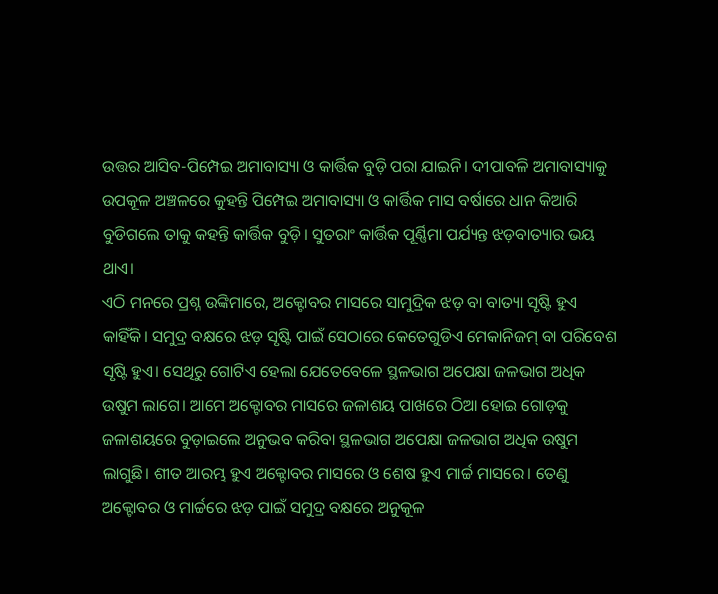ଉତ୍ତର ଆସିବ-ପିମ୍ପେଇ ଅମାବାସ୍ୟା ଓ କାର୍ତ୍ତିକ ବୁଡ଼ି ପରା ଯାଇନି। ଦୀପାବଳି ଅମାବାସ୍ୟାକୁ ଉପକୂଳ ଅଞ୍ଚଳରେ କୁହନ୍ତି ପିମ୍ପେଇ ଅମାବାସ୍ୟା ଓ କାର୍ତ୍ତିକ ମାସ ବର୍ଷାରେ ଧାନ କିଆରି ବୁଡିଗଲେ ତାକୁ କହନ୍ତି କାର୍ତ୍ତିକ ବୁଡ଼ି। ସୁତରାଂ କାର୍ତ୍ତିକ ପୂର୍ଣ୍ଣିମା ପର୍ଯ୍ୟନ୍ତ ଝଡ଼ବାତ୍ୟାର ଭୟ ଥାଏ।
ଏଠି ମନରେ ପ୍ରଶ୍ନ ଉଙ୍କିମାରେ, ଅକ୍ଟୋବର ମାସରେ ସାମୁଦ୍ରିକ ଝଡ଼ ବା ବାତ୍ୟା ସୃଷ୍ଟି ହୁଏ କାହିଁକି। ସମୁଦ୍ର ବକ୍ଷରେ ଝଡ଼ ସୃଷ୍ଟି ପାଇଁ ସେଠାରେ କେତେଗୁଡିଏ ମେକାନିଜମ୍‌ ବା ପରିବେଶ ସୃଷ୍ଟି ହୁଏ। ସେଥିରୁ ଗୋଟିଏ ହେଲା ଯେତେବେଳେ ସ୍ଥଳଭାଗ ଅପେକ୍ଷା ଜଳଭାଗ ଅଧିକ ଉଷୁମ ଲାଗେ। ଆମେ ଅକ୍ଟୋବର ମାସରେ ଜଳାଶୟ ପାଖରେ ଠିଆ ହୋଇ ଗୋଡ଼କୁ ଜଳାଶୟରେ ବୁଡ଼ାଇଲେ ଅନୁଭବ କରିବା ସ୍ଥଳଭାଗ ଅପେକ୍ଷା ଜଳଭାଗ ଅଧିକ ଉଷୁମ ଲାଗୁଛି। ଶୀତ ଆରମ୍ଭ ହୁଏ ଅକ୍ଟୋବର ମାସରେ ଓ ଶେଷ ହୁଏ ମାର୍ଚ୍ଚ ମାସରେ। ତେଣୁ ଅକ୍ଟୋବର ଓ ମାର୍ଚ୍ଚରେ ଝଡ଼ ପାଇଁ ସମୁଦ୍ର ବକ୍ଷରେ ଅନୁକୂଳ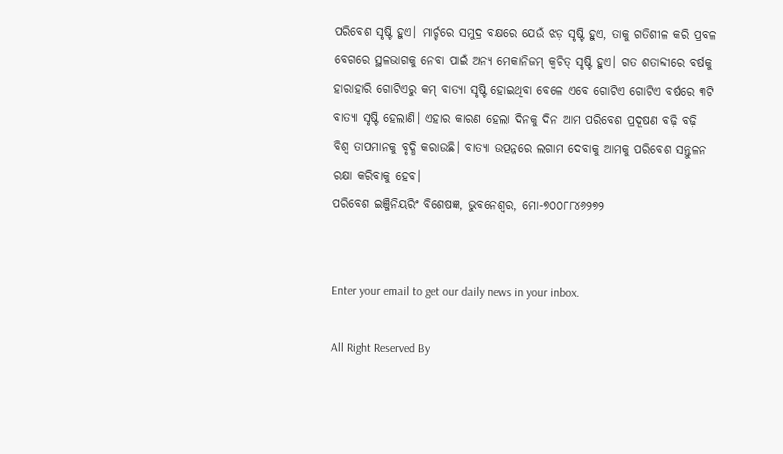ପରିବେଶ ସୃଷ୍ଟି ହୁଏ। ମାର୍ଚ୍ଚରେ ସମୁଦ୍ର ବକ୍ଷରେ ଯେଉଁ ଝଡ଼ ସୃଷ୍ଟି ହୁଏ, ତାକୁ ଗତିଶୀଳ କରି ପ୍ରବଳ ବେଗରେ ସ୍ଥଳଭାଗକୁ ନେବା ପାଇଁ ଅନ୍ୟ ମେକାନିଜମ୍‌ କ୍ୱଚିତ୍‌ ସୃଷ୍ଟି ହୁଏ। ଗତ ଶତାବ୍ଦୀରେ ବର୍ଷକୁ ହାରାହାରି ଗୋଟିଏରୁ କମ୍‌ ବାତ୍ୟା ସୃଷ୍ଟି ହୋଇଥିବା ବେଳେ ଏବେ ଗୋଟିଏ ଗୋଟିଏ ବର୍ଷରେ ୩ଟି ବାତ୍ୟା ସୃଷ୍ଟି ହେଲାଣି। ଏହାର କାରଣ ହେଲା ଦିନକୁ ଦିନ ଆମ ପରିବେଶ ପ୍ରଦୂଷଣ ବଢ଼ି ବଢ଼ି ବିଶ୍ୱ ତାପମାନକୁ ବୃଦ୍ଧି କରାଉଛି। ବାତ୍ୟା ଉତ୍ପନ୍ନରେ ଲଗାମ ଦେବାକୁ ଆମକୁ ପରିବେଶ ସନ୍ତୁଳନ ରକ୍ଷା କରିବାକୁ ହେବ।
ପରିବେଶ ଇଞ୍ଜିନିୟରିଂ ବିଶେଷଜ୍ଞ, ଭୁବନେଶ୍ୱର, ମୋ-୭୦୦୮୮୪୬୨୭୨


Enter your email to get our daily news in your inbox.

All Right Reserved By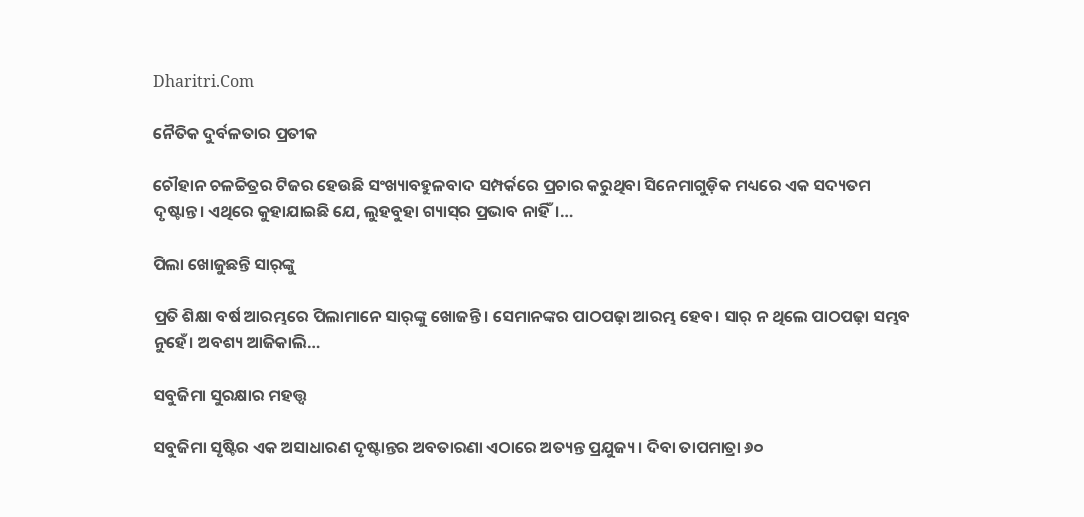Dharitri.Com

ନୈତିକ ଦୁର୍ବଳତାର ପ୍ରତୀକ

ଚୌହାନ ଚଳଚ୍ଚିତ୍ରର ଟିଜର ହେଉଛି ସଂଖ୍ୟାବହୁଳବାଦ ସମ୍ପର୍କରେ ପ୍ରଚାର କରୁଥିବା ସିନେମାଗୁଡ଼ିକ ମଧ୍ୟରେ ଏକ ସଦ୍ୟତମ ଦୃଷ୍ଟାନ୍ତ। ଏଥିରେ କୁହାଯାଇଛି ଯେ, ଲୁହବୁହା ଗ୍ୟାସ୍‌ର ପ୍ରଭାବ ନାହିଁ।…

ପିଲା ଖୋଜୁଛନ୍ତି ସାର୍‌ଙ୍କୁ

ପ୍ରତି ଶିକ୍ଷା ବର୍ଷ ଆରମ୍ଭରେ ପିଲାମାନେ ସାର୍‌ଙ୍କୁ ଖୋଜନ୍ତି। ସେମାନଙ୍କର ପାଠପଢ଼ା ଆରମ୍ଭ ହେବ। ସାର୍‌ ନ ଥିଲେ ପାଠପଢ଼ା ସମ୍ଭବ ନୁହେଁ। ଅବଶ୍ୟ ଆଜିକାଲି…

ସବୁଜିମା ସୁରକ୍ଷାର ମହତ୍ତ୍ୱ

ସବୁଜିମା ସୃଷ୍ଟିର ଏକ ଅସାଧାରଣ ଦୃଷ୍ଟାନ୍ତର ଅବତାରଣା ଏଠାରେ ଅତ୍ୟନ୍ତ ପ୍ରଯୁଜ୍ୟ। ଦିବା ତାପମାତ୍ରା ୬୦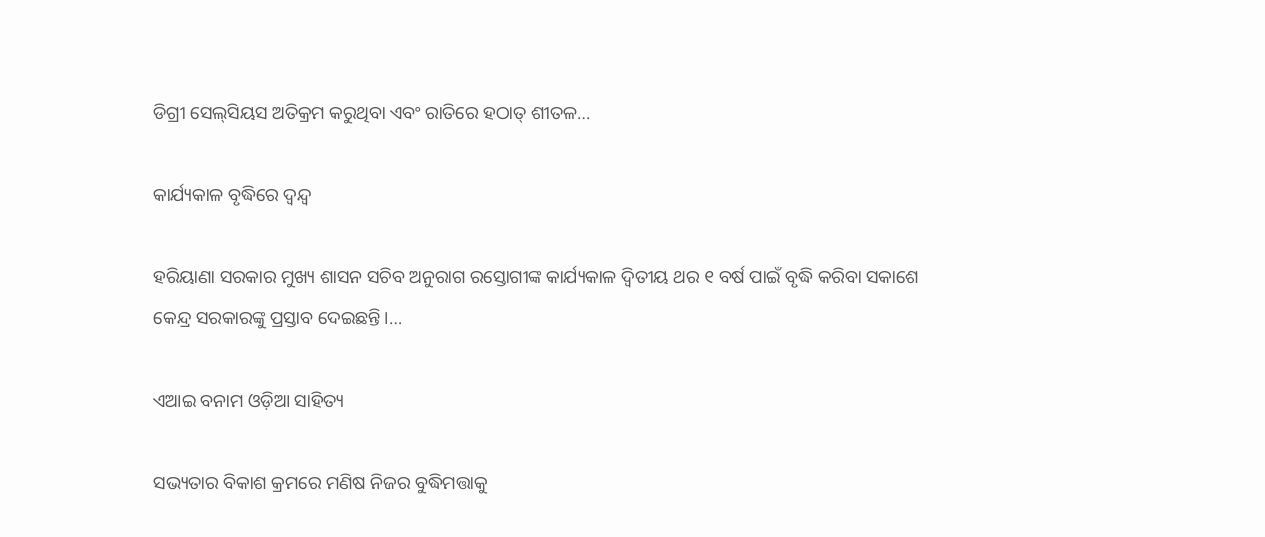ଡିଗ୍ରୀ ସେଲ୍‌ସିୟସ ଅତିକ୍ରମ କରୁଥିବା ଏବଂ ରାତିରେ ହଠାତ୍‌ ଶୀତଳ…

କାର୍ଯ୍ୟକାଳ ବୃଦ୍ଧିରେ ଦ୍ୱନ୍ଦ୍ୱ

ହରିୟାଣା ସରକାର ମୁଖ୍ୟ ଶାସନ ସଚିବ ଅନୁରାଗ ରସ୍ତୋଗୀଙ୍କ କାର୍ଯ୍ୟକାଳ ଦ୍ୱିତୀୟ ଥର ୧ ବର୍ଷ ପାଇଁ ବୃଦ୍ଧି କରିବା ସକାଶେ କେନ୍ଦ୍ର ସରକାରଙ୍କୁ ପ୍ରସ୍ତାବ ଦେଇଛନ୍ତି।…

ଏଆଇ ବନାମ ଓଡ଼ିଆ ସାହିତ୍ୟ

ସଭ୍ୟତାର ବିକାଶ କ୍ରମରେ ମଣିଷ ନିଜର ବୁଦ୍ଧିମତ୍ତାକୁ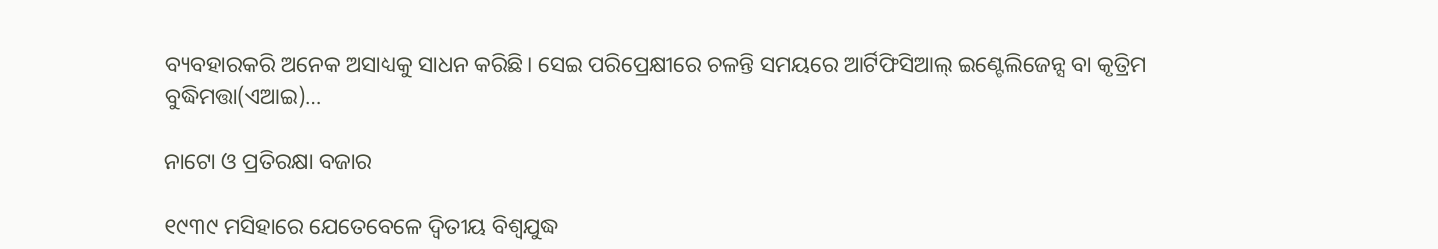ବ୍ୟବହାରକରି ଅନେକ ଅସାଧ୍ୟକୁ ସାଧନ କରିଛି। ସେଇ ପରିପ୍ରେକ୍ଷୀରେ ଚଳନ୍ତି ସମୟରେ ଆର୍ଟିଫିସିଆଲ୍‌ ଇଣ୍ଟେଲିଜେନ୍ସ ବା କୃତ୍ରିମ ବୁଦ୍ଧିମତ୍ତା(ଏଆଇ)…

ନାଟୋ ଓ ପ୍ରତିରକ୍ଷା ବଜାର

୧୯୩୯ ମସିହାରେ ଯେତେବେଳେ ଦ୍ୱିତୀୟ ବିଶ୍ୱଯୁଦ୍ଧ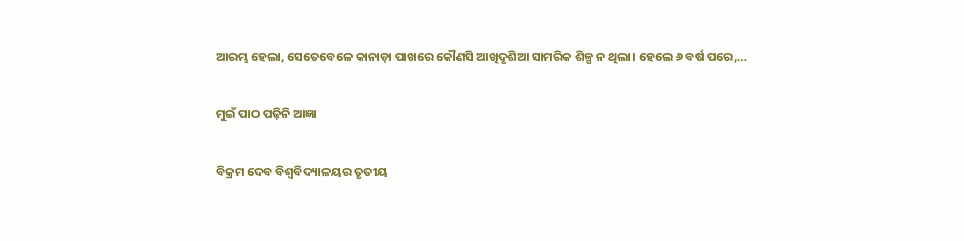ଆରମ୍ଭ ହେଲା, ସେତେବେଳେ କାନାଡ଼ା ପାଖରେ କୌଣସି ଆଖିଦୃଶିଆ ସାମରିକ ଶିଳ୍ପ ନ ଥିଲା। ହେଲେ ୬ ବର୍ଷ ପରେ,…

ମୁଇଁ ପାଠ ପଢ଼ିନି ଆଜ୍ଞା

ବିକ୍ରମ ଦେବ ବିଶ୍ବବିଦ୍ୟାଳୟର ତୃତୀୟ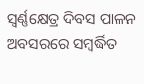ସ୍ବର୍ଣ୍ଣକ୍ଷେତ୍ର ଦିବସ ପାଳନ ଅବସରରେ ସମ୍ବର୍ଦ୍ଧିତ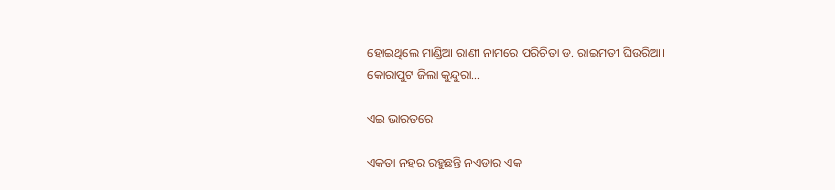ହୋଇଥିଲେ ମାଣ୍ଡିଆ ରାଣୀ ନାମରେ ପରିଚିତା ଡ. ରାଇମତୀ ଘିଉରିଆ। କୋରାପୁଟ ଜିଲା କୁନ୍ଦୁରା…

ଏଇ ଭାରତରେ

ଏକତା ନହର ରହୁଛନ୍ତି ନଏଡାର ଏକ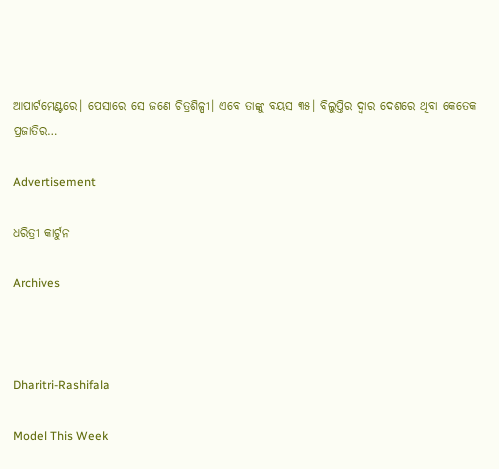ଆପାର୍ଟମେଣ୍ଟରେ। ପେସାରେ ସେ ଜଣେ ଚିତ୍ରଶିଳ୍ପୀ। ଏବେ ତାଙ୍କୁ ବୟସ ୩୫। ବିଲୁପ୍ତିର ଦ୍ୱାର ଦେଶରେ ଥିବା କେତେକ ପ୍ରଜାତିର…

Advertisement

ଧରିତ୍ରୀ କାର୍ଟୁନ

Archives



Dharitri-Rashifala

Model This Week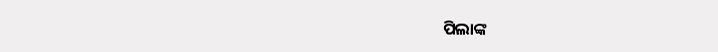ପିଲାଙ୍କ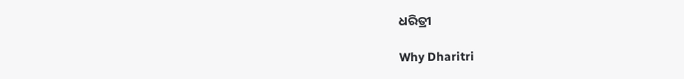ଧରିତ୍ରୀ

Why Dharitri